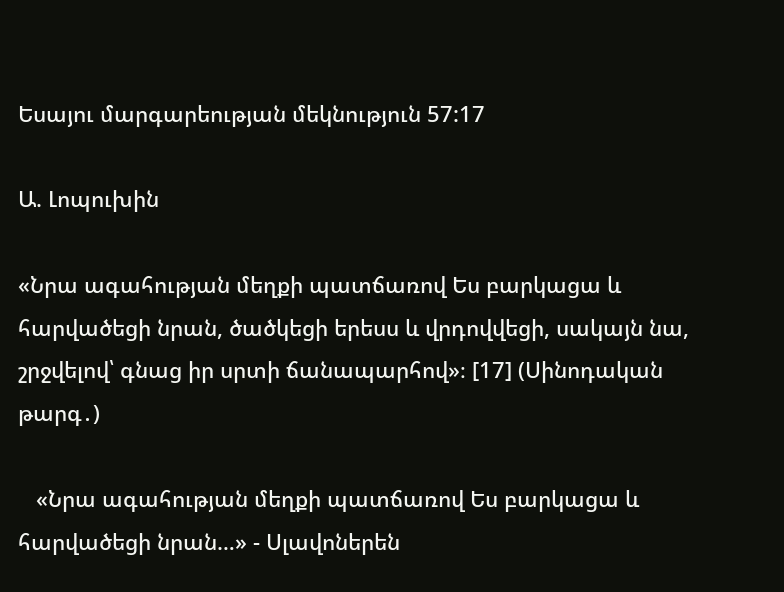Եսայու մարգարեության մեկնություն 57:17

Ա. Լոպուխին

«Նրա ագահության մեղքի պատճառով Ես բարկացա և հարվածեցի նրան, ծածկեցի երեսս և վրդովվեցի, սակայն նա, շրջվելով՝ գնաց իր սրտի ճանապարհով»։ [17] (Սինոդական թարգ․)

   «Նրա ագահության մեղքի պատճառով Ես բարկացա և հարվածեցի նրան…» - Սլավոներեն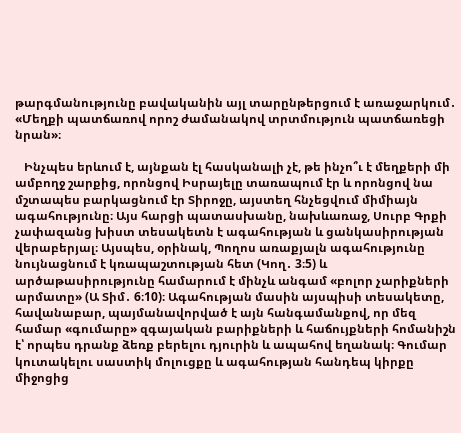թարգմանությունը բավականին այլ տարընթերցում է առաջարկում․ «Մեղքի պատճառով որոշ ժամանակով տրտմություն պատճառեցի նրան»։

   Ինչպես երևում է, այնքան էլ հասկանալի չէ, թե ինչո՞ւ է մեղքերի մի ամբողջ շարքից, որոնցով Իսրայելը տառապում էր և որոնցով նա մշտապես բարկացնում էր Տիրոջը, այստեղ հնչեցվում միմիայն ագահությունը։ Այս հարցի պատասխանը, նախևառաջ, Սուրբ Գրքի չափազանց խիստ տեսակետն է ագահության և ցանկասիրության վերաբերյալ։ Այսպես, օրինակ, Պողոս առաքյալն ագահությունը նույնացնում է կռապաշտության հետ (Կող․ 3։5) և արծաթասիրությունը համարում է մինչև անգամ «բոլոր չարիքների արմատը» (Ա Տիմ․ 6։10)։ Ագահության մասին այսպիսի տեսակետը, հավանաբար, պայմանավորված է այն հանգամանքով, որ մեզ համար «գումարը» զգայական բարիքների և հաճույքների հոմանիշն է՝ որպես դրանք ձեռք բերելու դյուրին և ապահով եղանակ։ Գումար կուտակելու սաստիկ մոլուցքը և ագահության հանդեպ կիրքը միջոցից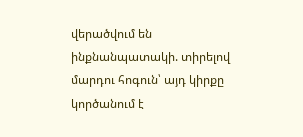վերածվում են ինքնանպատակի. տիրելով մարդու հոգուն՝ այդ կիրքը կործանում է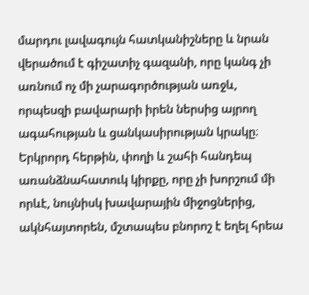մարդու լավագույն հատկանիշները և նրան վերածում է գիշատիչ գազանի, որը կանգ չի առնում ոչ մի չարագործության առջև, որպեսզի բավարարի իրեն ներսից այրող ագահության և ցանկասիրության կրակը։ Երկրորդ հերթին, փողի և շահի հանդեպ առանձնահատուկ կիրքը, որը չի խորշում մի որևէ, նույնիսկ խավարային միջոցներից, ակնհայտորեն, մշտապես բնորոշ է եղել հրեա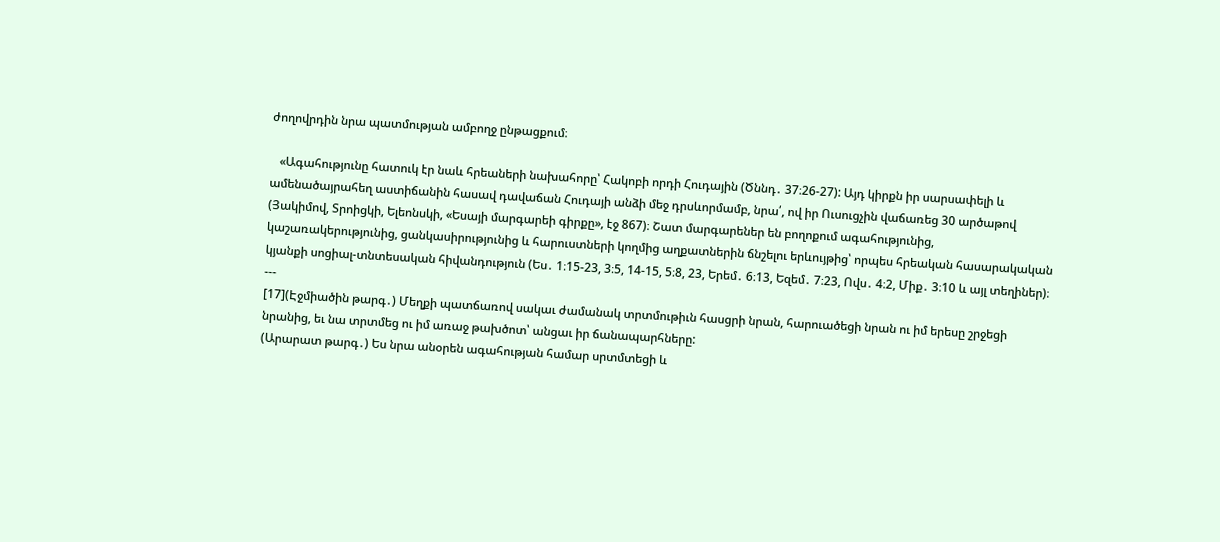ժողովրդին նրա պատմության ամբողջ ընթացքում։

   «Ագահությունը հատուկ էր նաև հրեաների նախահորը՝ Հակոբի որդի Հուդային (Ծննդ․ 37։26-27): Այդ կիրքն իր սարսափելի և ամենածայրահեղ աստիճանին հասավ դավաճան Հուդայի անձի մեջ դրսևորմամբ, նրա՛, ով իր Ուսուցչին վաճառեց 30 արծաթով (Յակիմով, Տրոիցկի, Ելեոնսկի, «Եսայի մարգարեի գիրքը», էջ 867)։ Շատ մարգարեներ են բողոքում ագահությունից, կաշառակերությունից, ցանկասիրությունից և հարուստների կողմից աղքատներին ճնշելու երևույթից՝ որպես հրեական հասարակական կյանքի սոցիալ-տնտեսական հիվանդություն (Ես․ 1։15-23, 3։5, 14-15, 5։8, 23, Երեմ․ 6։13, Եզեմ․ 7։23, Ովս․ 4։2, Միք․ 3։10 և այլ տեղիներ)։
---
[17](Էջմիածին թարգ․) Մեղքի պատճառով սակաւ ժամանակ տրտմութիւն հասցրի նրան, հարուածեցի նրան ու իմ երեսը շրջեցի նրանից, եւ նա տրտմեց ու իմ առաջ թախծոտ՝ անցաւ իր ճանապարհները:
(Արարատ թարգ․) Ես նրա անօրեն ագահության համար սրտմտեցի և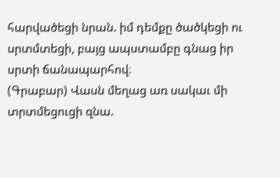հարվածեցի նրան. իմ դեմքը ծածկեցի ու սրտմտեցի, բայց ապստամբը գնաց իր սրտի ճանապարհով։
(Գրաբար) Վասն մեղաց առ սակաւ մի տրտմեցուցի զնա.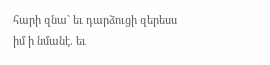հարի զնա` եւ դարձուցի զերեսս իմ ի նմանէ. եւ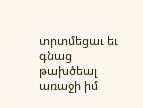տրտմեցաւ եւ գնաց թախծեալ առաջի իմ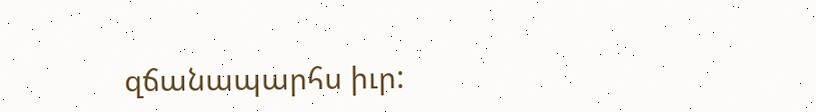զճանապարհս իւր: